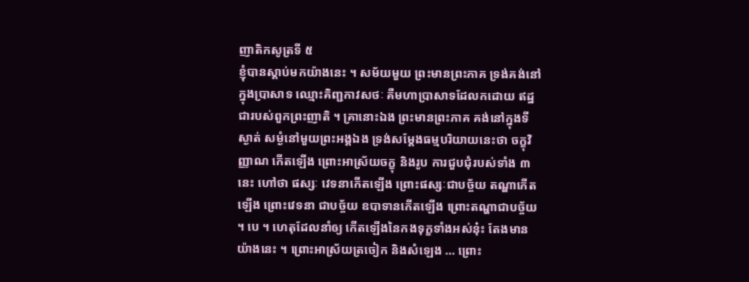ញាតិកសូត្រទី ៥
ខ្ញុំបានស្តាប់មកយ៉ាងនេះ ។ សម័យមួយ ព្រះមានព្រះភាគ ទ្រង់គង់នៅក្នុងប្រាសាទ ឈ្មោះគិញ្ជកាវសថៈ គឺមហាប្រាសាទដែលកដោយ ឥដ្ឋ ជារបស់ពួកព្រះញាតិ ។ គ្រានោះឯង ព្រះមានព្រះភាគ គង់នៅក្នុងទី ស្ងាត់ សម្ងំនៅមួយព្រះអង្គឯង ទ្រង់សម្តែងធម្មបរិយាយនេះថា ចក្ខុវិញ្ញាណ កើតឡើង ព្រោះអាស្រ័យចក្ខុ និងរូប ការជួបជុំរបស់ទាំង ៣ នេះ ហៅថា ផស្សៈ វេទនាកើតឡើង ព្រោះផស្សៈជាបច្ច័យ តណ្ហាកើតឡើង ព្រោះវេទនា ជាបច្ច័យ ឧបាទានកើតឡើង ព្រោះតណ្ហាជាបច្ច័យ ។ បេ ។ ហេតុដែលនាំឲ្យ កើតឡើងនៃកងទុក្ខទាំងអស់នុ៎ះ តែងមានយ៉ាងនេះ ។ ព្រោះអាស្រ័យត្រចៀក និងសំឡេង … ព្រោះ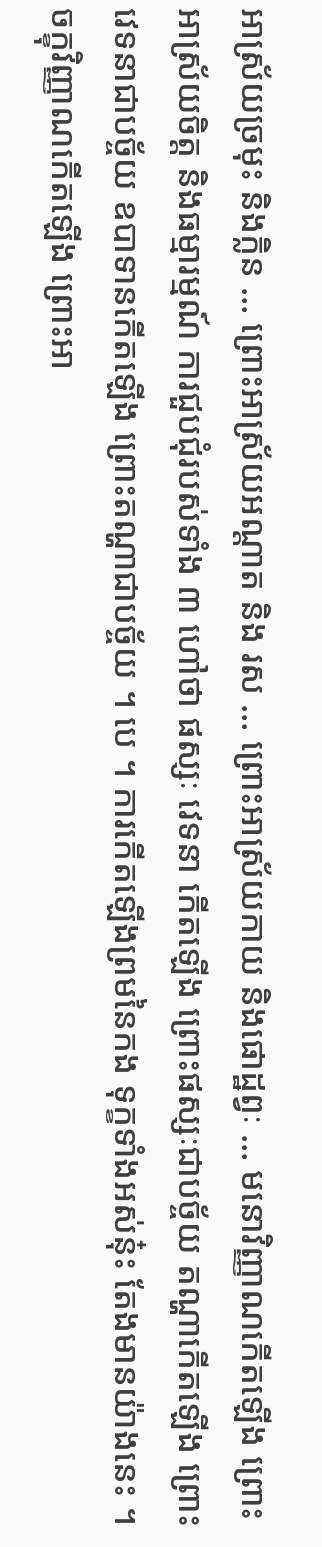អាស្រ័យច្រមុះ និងក្លិន … ព្រោះអាស្រ័យអណ្តាត និង រស … ព្រោះអាស្រ័យកាយ និងផោដ្ឋព្វៈ … មនោវិញ្ញាណកើតឡើង ព្រោះ អាស្រ័យចិត្ត និងធម្មារម្មណ៍ ការជួបជុំរបស់ទាំង ៣ ហៅថា ផស្សៈ វេទនា កើតឡើង ព្រោះផស្សៈជាបច្ច័យ តណ្ហាកើតឡើង ព្រោះវេទនាជាបច្ច័យ ឧបាទានកើតឡើង ព្រោះតណ្ហាជាបច្ច័យ ។ បេ ។ ការកើតឡើងព្រមនៃកង ទុក្ខទាំងអស់នុ៎ះ តែងមានយ៉ាងនេះ ។ ចក្ខុវិញ្ញាណកើតឡើង ព្រោះអា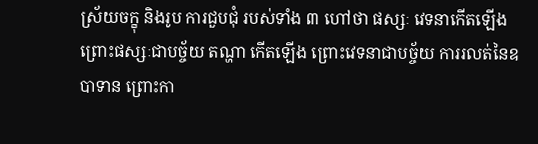ស្រ័យចក្ខុ និងរូប ការជួបជុំ របស់ទាំង ៣ ហៅថា ផស្សៈ វេទនាកើតឡើង ព្រោះផស្សៈជាបច្ច័យ តណ្ហា កើតឡើង ព្រោះវេទនាជាបច្ច័យ ការរលត់នៃឧបាទាន ព្រោះកា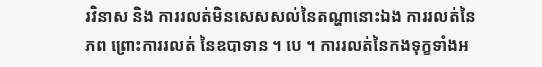រវិនាស និង ការរលត់មិនសេសសល់នៃតណ្ហានោះឯង ការរលត់នៃភព ព្រោះការរលត់ នៃឧបាទាន ។ បេ ។ ការរលត់នៃកងទុក្ខទាំងអ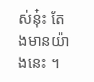ស់នុ៎ះ តែងមានយ៉ាងនេះ ។